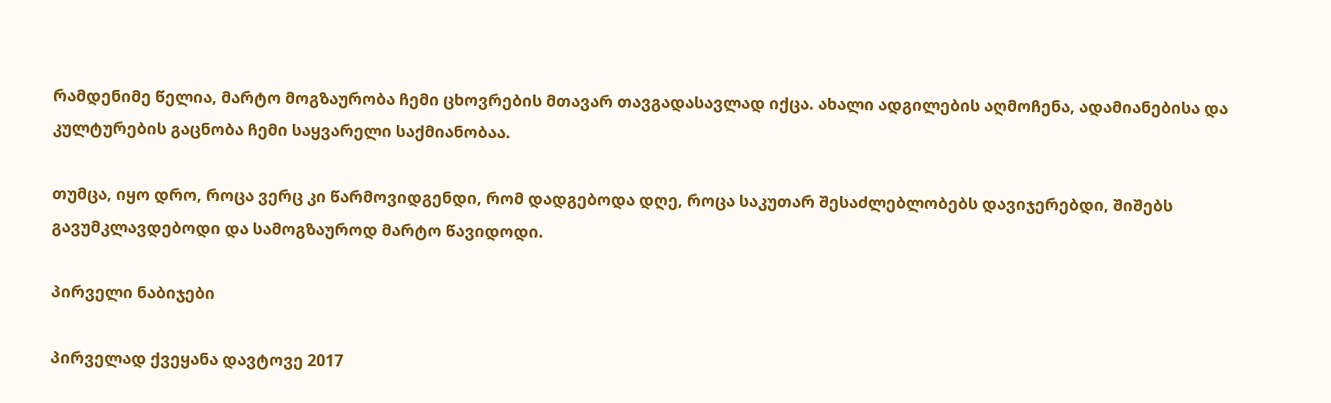რამდენიმე წელია, მარტო მოგზაურობა ჩემი ცხოვრების მთავარ თავგადასავლად იქცა. ახალი ადგილების აღმოჩენა, ადამიანებისა და კულტურების გაცნობა ჩემი საყვარელი საქმიანობაა.

თუმცა, იყო დრო, როცა ვერც კი წარმოვიდგენდი, რომ დადგებოდა დღე, როცა საკუთარ შესაძლებლობებს დავიჯერებდი, შიშებს გავუმკლავდებოდი და სამოგზაუროდ მარტო წავიდოდი.

პირველი ნაბიჯები

პირველად ქვეყანა დავტოვე 2017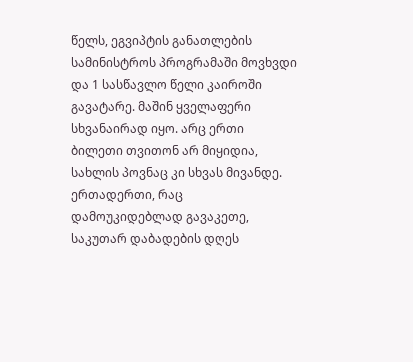წელს, ეგვიპტის განათლების სამინისტროს პროგრამაში მოვხვდი და 1 სასწავლო წელი კაიროში გავატარე. მაშინ ყველაფერი სხვანაირად იყო. არც ერთი ბილეთი თვითონ არ მიყიდია, სახლის პოვნაც კი სხვას მივანდე. ერთადერთი, რაც დამოუკიდებლად გავაკეთე, საკუთარ დაბადების დღეს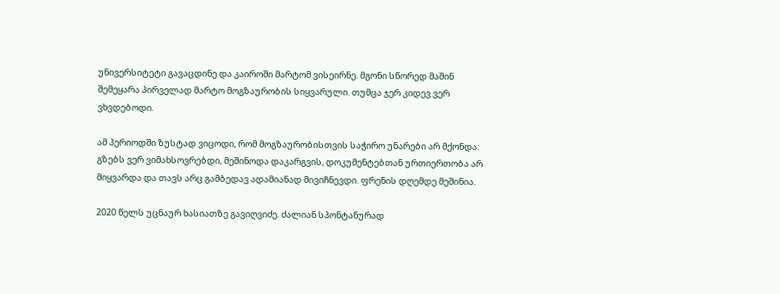უნივერსიტეტი გავაცდინე და კაიროში მარტომ ვისეირნე. მგონი სწორედ მაშინ შემეყარა პირველად მარტო მოგზაურობის სიყვარული. თუმცა ჯერ კიდევ ვერ ვხვდებოდი.

ამ პერიოდში ზუსტად ვიცოდი, რომ მოგზაურობისთვის საჭირო უნარები არ მქონდა: გზებს ვერ ვიმახსოვრებდი, მეშინოდა დაკარგვის, დოკუმენტებთან ურთიერთობა არ მიყვარდა და თავს არც გამბედავ ადამიანად მივიჩნევდი. ფრენის დღემდე მეშინია.

2020 წელს უცნაურ ხასიათზე გავიღვიძე. ძალიან სპონტანურად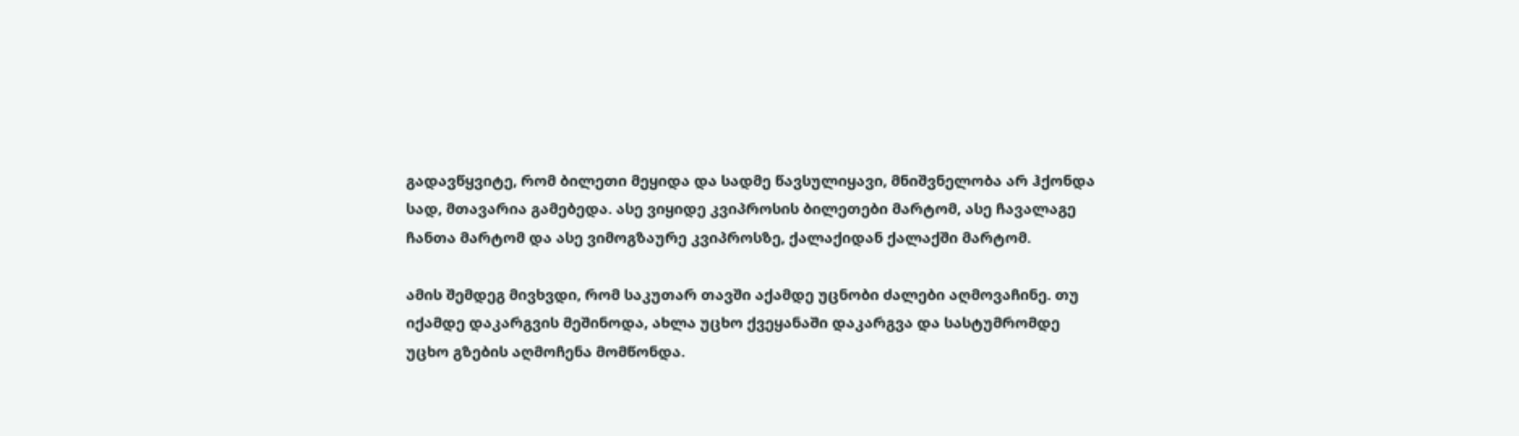გადავწყვიტე, რომ ბილეთი მეყიდა და სადმე წავსულიყავი, მნიშვნელობა არ ჰქონდა სად, მთავარია გამებედა. ასე ვიყიდე კვიპროსის ბილეთები მარტომ, ასე ჩავალაგე ჩანთა მარტომ და ასე ვიმოგზაურე კვიპროსზე, ქალაქიდან ქალაქში მარტომ.

ამის შემდეგ მივხვდი, რომ საკუთარ თავში აქამდე უცნობი ძალები აღმოვაჩინე. თუ იქამდე დაკარგვის მეშინოდა, ახლა უცხო ქვეყანაში დაკარგვა და სასტუმრომდე უცხო გზების აღმოჩენა მომწონდა.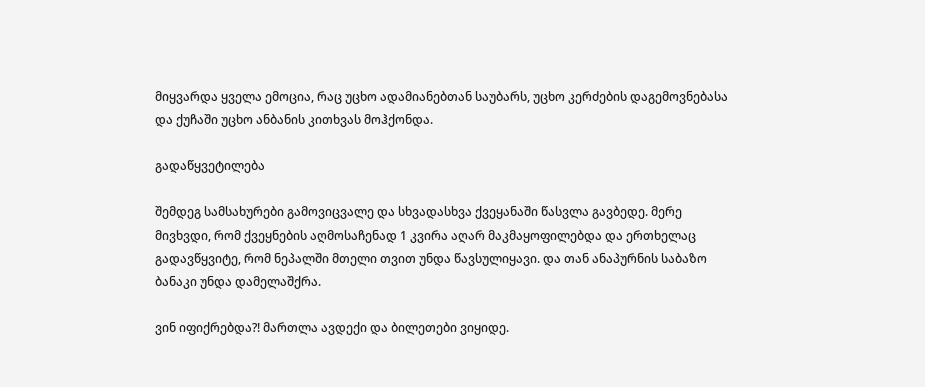მიყვარდა ყველა ემოცია, რაც უცხო ადამიანებთან საუბარს, უცხო კერძების დაგემოვნებასა და ქუჩაში უცხო ანბანის კითხვას მოჰქონდა.

გადაწყვეტილება

შემდეგ სამსახურები გამოვიცვალე და სხვადასხვა ქვეყანაში წასვლა გავბედე. მერე მივხვდი, რომ ქვეყნების აღმოსაჩენად 1 კვირა აღარ მაკმაყოფილებდა და ერთხელაც გადავწყვიტე, რომ ნეპალში მთელი თვით უნდა წავსულიყავი. და თან ანაპურნის საბაზო ბანაკი უნდა დამელაშქრა.

ვინ იფიქრებდა?! მართლა ავდექი და ბილეთები ვიყიდე.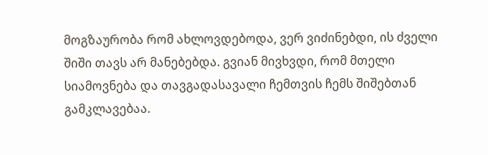მოგზაურობა რომ ახლოვდებოდა, ვერ ვიძინებდი, ის ძველი შიში თავს არ მანებებდა. გვიან მივხვდი, რომ მთელი სიამოვნება და თავგადასავალი ჩემთვის ჩემს შიშებთან გამკლავებაა.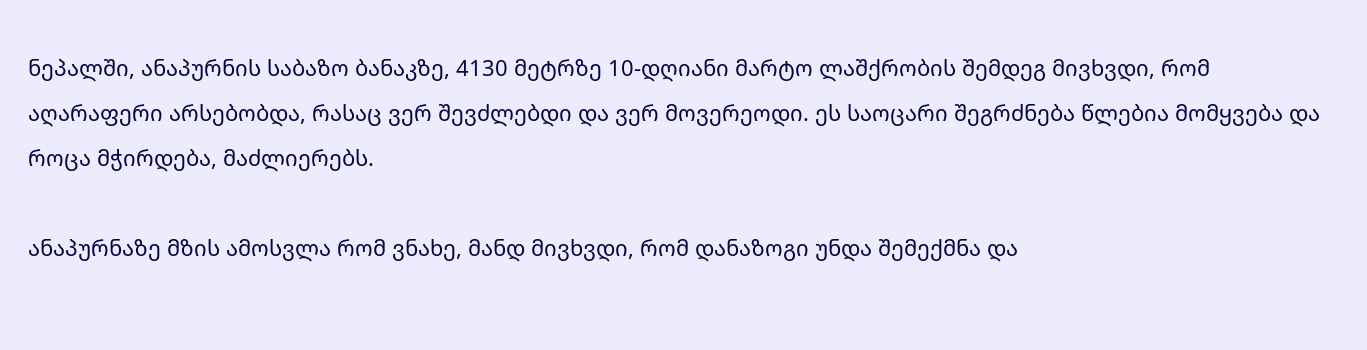ნეპალში, ანაპურნის საბაზო ბანაკზე, 4130 მეტრზე 10-დღიანი მარტო ლაშქრობის შემდეგ მივხვდი, რომ აღარაფერი არსებობდა, რასაც ვერ შევძლებდი და ვერ მოვერეოდი. ეს საოცარი შეგრძნება წლებია მომყვება და როცა მჭირდება, მაძლიერებს.

ანაპურნაზე მზის ამოსვლა რომ ვნახე, მანდ მივხვდი, რომ დანაზოგი უნდა შემექმნა და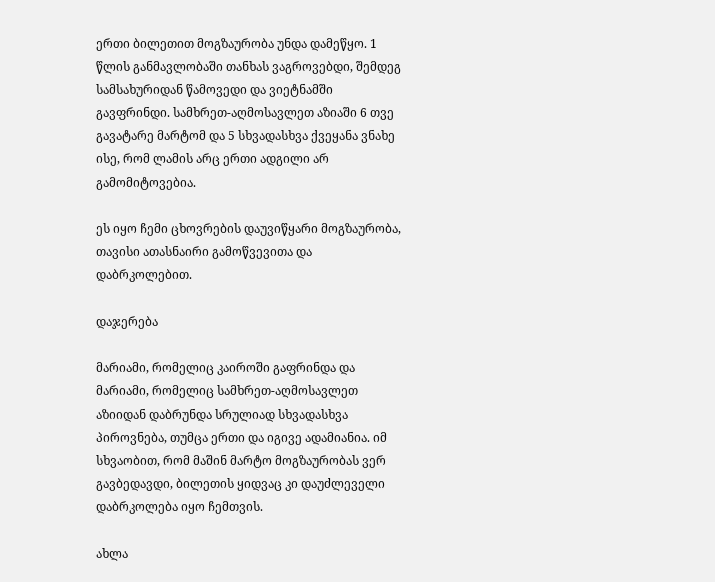ერთი ბილეთით მოგზაურობა უნდა დამეწყო. 1 წლის განმავლობაში თანხას ვაგროვებდი, შემდეგ სამსახურიდან წამოვედი და ვიეტნამში გავფრინდი. სამხრეთ-აღმოსავლეთ აზიაში 6 თვე გავატარე მარტომ და 5 სხვადასხვა ქვეყანა ვნახე ისე, რომ ლამის არც ერთი ადგილი არ გამომიტოვებია.

ეს იყო ჩემი ცხოვრების დაუვიწყარი მოგზაურობა, თავისი ათასნაირი გამოწვევითა და დაბრკოლებით.

დაჯერება

მარიამი, რომელიც კაიროში გაფრინდა და მარიამი, რომელიც სამხრეთ-აღმოსავლეთ აზიიდან დაბრუნდა სრულიად სხვადასხვა პიროვნება, თუმცა ერთი და იგივე ადამიანია. იმ სხვაობით, რომ მაშინ მარტო მოგზაურობას ვერ გავბედავდი, ბილეთის ყიდვაც კი დაუძლეველი დაბრკოლება იყო ჩემთვის.

ახლა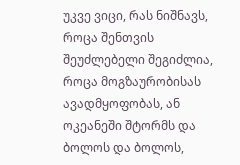უკვე ვიცი, რას ნიშნავს, როცა შენთვის შეუძლებელი შეგიძლია, როცა მოგზაურობისას ავადმყოფობას, ან ოკეანეში შტორმს და ბოლოს და ბოლოს,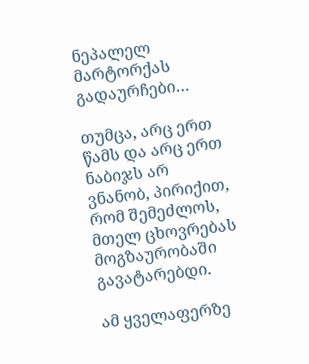ნეპალელ მარტორქას გადაურჩები…

თუმცა, არც ერთ წამს და არც ერთ ნაბიჯს არ ვნანობ, პირიქით, რომ შემეძლოს, მთელ ცხოვრებას მოგზაურობაში გავატარებდი.

ამ ყველაფერზე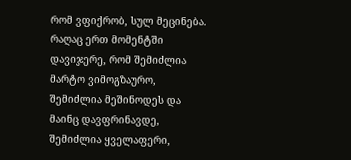რომ ვფიქრობ, სულ მეცინება. რაღაც ერთ მომენტში დავიჯერე, რომ შემიძლია მარტო ვიმოგზაურო, შემიძლია მეშინოდეს და მაინც დავფრინავდე, შემიძლია ყველაფერი,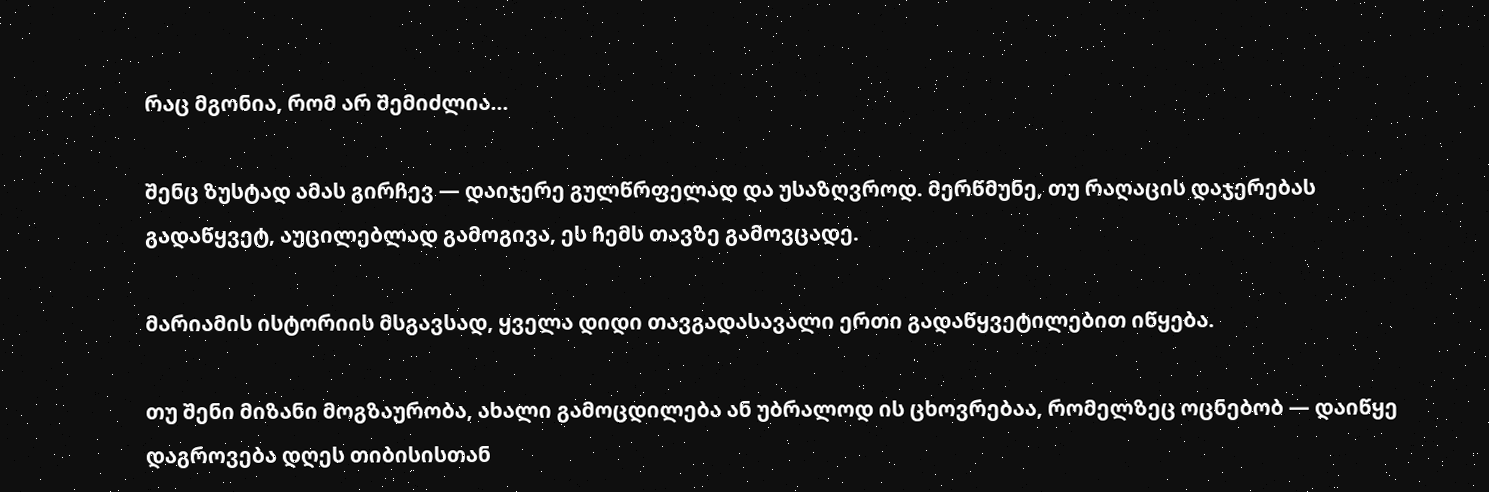რაც მგონია, რომ არ შემიძლია…

შენც ზუსტად ამას გირჩევ — დაიჯერე გულწრფელად და უსაზღვროდ. მერწმუნე, თუ რაღაცის დაჯერებას გადაწყვეტ, აუცილებლად გამოგივა, ეს ჩემს თავზე გამოვცადე.

მარიამის ისტორიის მსგავსად, ყველა დიდი თავგადასავალი ერთი გადაწყვეტილებით იწყება.

თუ შენი მიზანი მოგზაურობა, ახალი გამოცდილება ან უბრალოდ ის ცხოვრებაა, რომელზეც ოცნებობ — დაიწყე დაგროვება დღეს თიბისისთან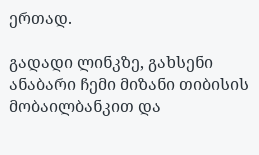ერთად.

გადადი ლინკზე, გახსენი ანაბარი ჩემი მიზანი თიბისის მობაილბანკით და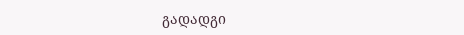გადადგი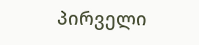პირველი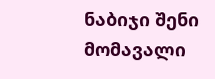ნაბიჯი შენი მომავალი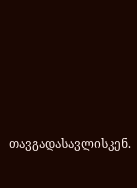თავგადასავლისკენ.